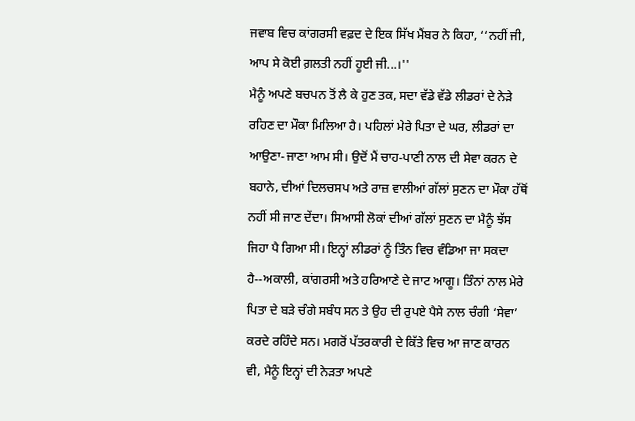ਜਵਾਬ ਵਿਚ ਕਾਂਗਰਸੀ ਵਫ਼ਦ ਦੇ ਇਕ ਸਿੱਖ ਮੈਂਬਰ ਨੇ ਕਿਹਾ, ‘‘ਨਹੀਂ ਜੀ, ਆਪ ਸੇ ਕੋਈ ਗ਼ਲਤੀ ਨਹੀਂ ਹੂਈ ਜੀ...।''
ਮੈਨੂੰ ਅਪਣੇ ਬਚਪਨ ਤੋਂ ਲੈ ਕੇ ਹੁਣ ਤਕ, ਸਦਾ ਵੱਡੇ ਵੱਡੇ ਲੀਡਰਾਂ ਦੇ ਨੇੜੇ ਰਹਿਣ ਦਾ ਮੌਕਾ ਮਿਲਿਆ ਹੈ। ਪਹਿਲਾਂ ਮੇਰੇ ਪਿਤਾ ਦੇ ਘਰ, ਲੀਡਰਾਂ ਦਾ ਆਉਣਾ-ਜਾਣਾ ਆਮ ਸੀ। ਉਦੋਂ ਮੈਂ ਚਾਹ-ਪਾਣੀ ਨਾਲ ਦੀ ਸੇਵਾ ਕਰਨ ਦੇ ਬਹਾਨੇ, ਦੀਆਂ ਦਿਲਚਸਪ ਅਤੇ ਰਾਜ਼ ਵਾਲੀਆਂ ਗੱਲਾਂ ਸੁਣਨ ਦਾ ਮੌਕਾ ਹੱਥੋਂ ਨਹੀਂ ਸੀ ਜਾਣ ਦੇਂਦਾ। ਸਿਆਸੀ ਲੋਕਾਂ ਦੀਆਂ ਗੱਲਾਂ ਸੁਣਨ ਦਾ ਮੈਨੂੰ ਝੱਸ ਜਿਹਾ ਪੈ ਗਿਆ ਸੀ। ਇਨ੍ਹਾਂ ਲੀਡਰਾਂ ਨੂੰ ਤਿੰਨ ਵਿਚ ਵੰਡਿਆ ਜਾ ਸਕਦਾ ਹੈ--ਅਕਾਲੀ, ਕਾਂਗਰਸੀ ਅਤੇ ਹਰਿਆਣੇ ਦੇ ਜਾਟ ਆਗੂ। ਤਿੰਨਾਂ ਨਾਲ ਮੇਰੇ ਪਿਤਾ ਦੇ ਬੜੇ ਚੰਗੇ ਸਬੰਧ ਸਨ ਤੇ ਉਹ ਦੀ ਰੁਪਏ ਪੈਸੇ ਨਾਲ ਚੰਗੀ ‘ਸੇਵਾ’ ਕਰਦੇ ਰਹਿੰਦੇ ਸਨ। ਮਗਰੋਂ ਪੱਤਰਕਾਰੀ ਦੇ ਕਿੱਤੇ ਵਿਚ ਆ ਜਾਣ ਕਾਰਨ ਵੀ, ਮੈਨੂੰ ਇਨ੍ਹਾਂ ਦੀ ਨੇੜਤਾ ਅਪਣੇ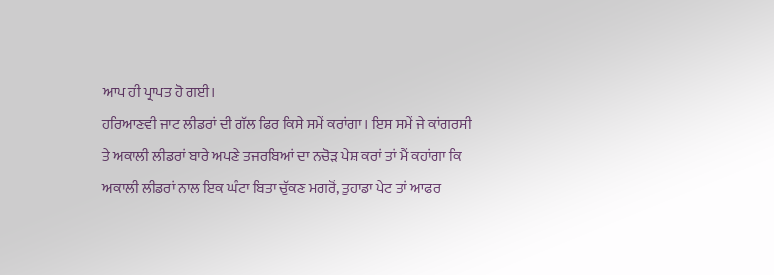ਆਪ ਹੀ ਪ੍ਰਾਪਤ ਹੋ ਗਈ।
ਹਰਿਆਣਵੀ ਜਾਟ ਲੀਡਰਾਂ ਦੀ ਗੱਲ ਫਿਰ ਕਿਸੇ ਸਮੇਂ ਕਰਾਂਗਾ। ਇਸ ਸਮੇਂ ਜੇ ਕਾਂਗਰਸੀ ਤੇ ਅਕਾਲੀ ਲੀਡਰਾਂ ਬਾਰੇ ਅਪਣੇ ਤਜਰਬਿਆਂ ਦਾ ਨਚੋੜ ਪੇਸ਼ ਕਰਾਂ ਤਾਂ ਮੈਂ ਕਹਾਂਗਾ ਕਿ ਅਕਾਲੀ ਲੀਡਰਾਂ ਨਾਲ ਇਕ ਘੰਟਾ ਬਿਤਾ ਚੁੱਕਣ ਮਗਰੋਂ, ਤੁਹਾਡਾ ਪੇਟ ਤਾਂ ਆਫਰ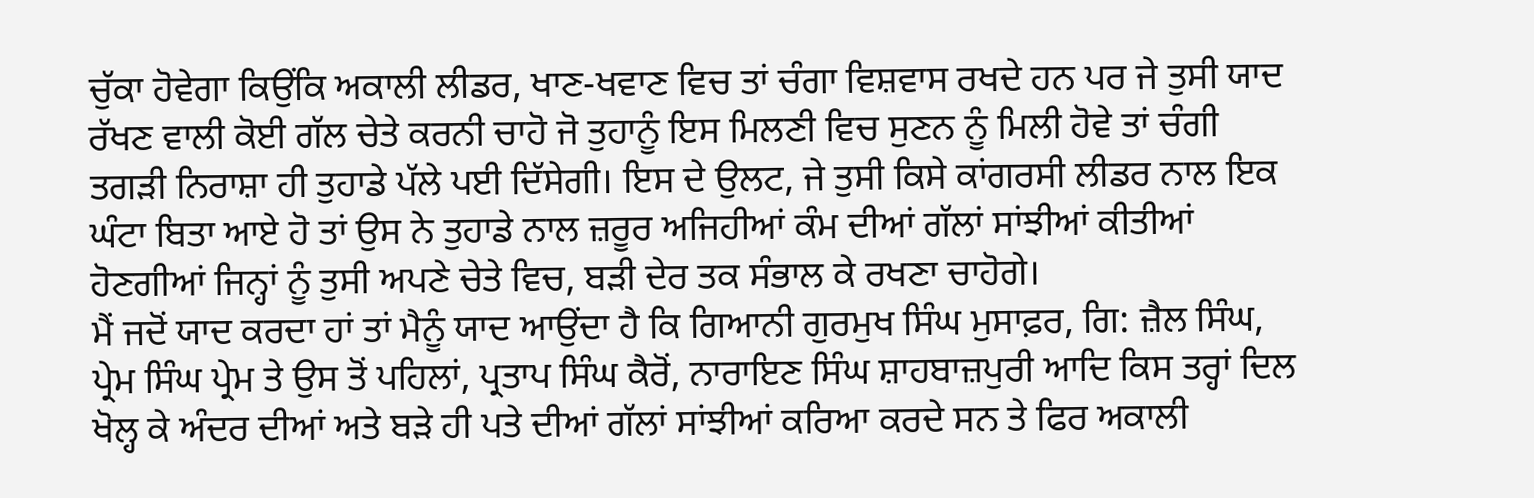ਚੁੱਕਾ ਹੋਵੇਗਾ ਕਿਉਂਕਿ ਅਕਾਲੀ ਲੀਡਰ, ਖਾਣ-ਖਵਾਣ ਵਿਚ ਤਾਂ ਚੰਗਾ ਵਿਸ਼ਵਾਸ ਰਖਦੇ ਹਨ ਪਰ ਜੇ ਤੁਸੀ ਯਾਦ ਰੱਖਣ ਵਾਲੀ ਕੋਈ ਗੱਲ ਚੇਤੇ ਕਰਨੀ ਚਾਹੋ ਜੋ ਤੁਹਾਨੂੰ ਇਸ ਮਿਲਣੀ ਵਿਚ ਸੁਣਨ ਨੂੰ ਮਿਲੀ ਹੋਵੇ ਤਾਂ ਚੰਗੀ ਤਗੜੀ ਨਿਰਾਸ਼ਾ ਹੀ ਤੁਹਾਡੇ ਪੱਲੇ ਪਈ ਦਿੱਸੇਗੀ। ਇਸ ਦੇ ਉਲਟ, ਜੇ ਤੁਸੀ ਕਿਸੇ ਕਾਂਗਰਸੀ ਲੀਡਰ ਨਾਲ ਇਕ ਘੰਟਾ ਬਿਤਾ ਆਏ ਹੋ ਤਾਂ ਉਸ ਨੇ ਤੁਹਾਡੇ ਨਾਲ ਜ਼ਰੂਰ ਅਜਿਹੀਆਂ ਕੰਮ ਦੀਆਂ ਗੱਲਾਂ ਸਾਂਝੀਆਂ ਕੀਤੀਆਂ ਹੋਣਗੀਆਂ ਜਿਨ੍ਹਾਂ ਨੂੰ ਤੁਸੀ ਅਪਣੇ ਚੇਤੇ ਵਿਚ, ਬੜੀ ਦੇਰ ਤਕ ਸੰਭਾਲ ਕੇ ਰਖਣਾ ਚਾਹੋਗੇ।
ਮੈਂ ਜਦੋਂ ਯਾਦ ਕਰਦਾ ਹਾਂ ਤਾਂ ਮੈਨੂੰ ਯਾਦ ਆਉਂਦਾ ਹੈ ਕਿ ਗਿਆਨੀ ਗੁਰਮੁਖ ਸਿੰਘ ਮੁਸਾਫ਼ਰ, ਗਿ: ਜ਼ੈਲ ਸਿੰਘ, ਪ੍ਰੇਮ ਸਿੰਘ ਪ੍ਰੇਮ ਤੇ ਉਸ ਤੋਂ ਪਹਿਲਾਂ, ਪ੍ਰਤਾਪ ਸਿੰਘ ਕੈਰੋਂ, ਨਾਰਾਇਣ ਸਿੰਘ ਸ਼ਾਹਬਾਜ਼ਪੁਰੀ ਆਦਿ ਕਿਸ ਤਰ੍ਹਾਂ ਦਿਲ ਖੋਲ੍ਹ ਕੇ ਅੰਦਰ ਦੀਆਂ ਅਤੇ ਬੜੇ ਹੀ ਪਤੇ ਦੀਆਂ ਗੱਲਾਂ ਸਾਂਝੀਆਂ ਕਰਿਆ ਕਰਦੇ ਸਨ ਤੇ ਫਿਰ ਅਕਾਲੀ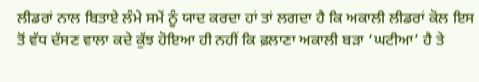ਲੀਡਰਾਂ ਨਾਲ ਬਿਤਾਏ ਲੰਮੇ ਸਮੇਂ ਨੂੰ ਯਾਦ ਕਰਦਾ ਹਾਂ ਤਾਂ ਲਗਦਾ ਹੈ ਕਿ ਅਕਾਲੀ ਲੀਡਰਾਂ ਕੋਲ ਇਸ ਤੋਂ ਵੱਧ ਦੱਸਣ ਵਾਲਾ ਕਦੇ ਕੁੱਝ ਹੋਇਆ ਹੀ ਨਹੀਂ ਕਿ ਫ਼ਲਾਣਾ ਅਕਾਲੀ ਬੜਾ ‘ਘਟੀਆ’ ਹੈ ਤੇ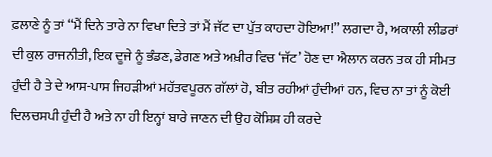ਫ਼ਲਾਣੇ ਨੂੰ ਤਾਂ ‘‘ਮੈਂ ਦਿਨੇ ਤਾਰੇ ਨਾ ਵਿਖਾ ਦਿਤੇ ਤਾਂ ਮੈਂ ਜੱਟ ਦਾ ਪੁੱਤ ਕਾਹਦਾ ਹੋਇਆ!’’ ਲਗਦਾ ਹੈ, ਅਕਾਲੀ ਲੀਡਰਾਂ ਦੀ ਕੁਲ ਰਾਜਨੀਤੀ, ਇਕ ਦੂਜੇ ਨੂੰ ਭੰਡਣ, ਡੇਗਣ ਅਤੇ ਅਖ਼ੀਰ ਵਿਚ ‘ਜੱਟ’ ਹੋਣ ਦਾ ਐਲਾਨ ਕਰਨ ਤਕ ਹੀ ਸੀਮਤ ਹੁੰਦੀ ਹੈ ਤੇ ਦੇ ਆਸ-ਪਾਸ ਜਿਹੜੀਆਂ ਮਹੱਤਵਪੂਰਨ ਗੱਲਾਂ ਹੋ, ਬੀਤ ਰਹੀਆਂ ਹੁੰਦੀਆਂ ਹਨ, ਵਿਚ ਨਾ ਤਾਂ ਨੂੰ ਕੋਈ ਦਿਲਚਸਪੀ ਹੁੰਦੀ ਹੈ ਅਤੇ ਨਾ ਹੀ ਇਨ੍ਹਾਂ ਬਾਰੇ ਜਾਣਨ ਦੀ ਉਹ ਕੋਸ਼ਿਸ਼ ਹੀ ਕਰਦੇ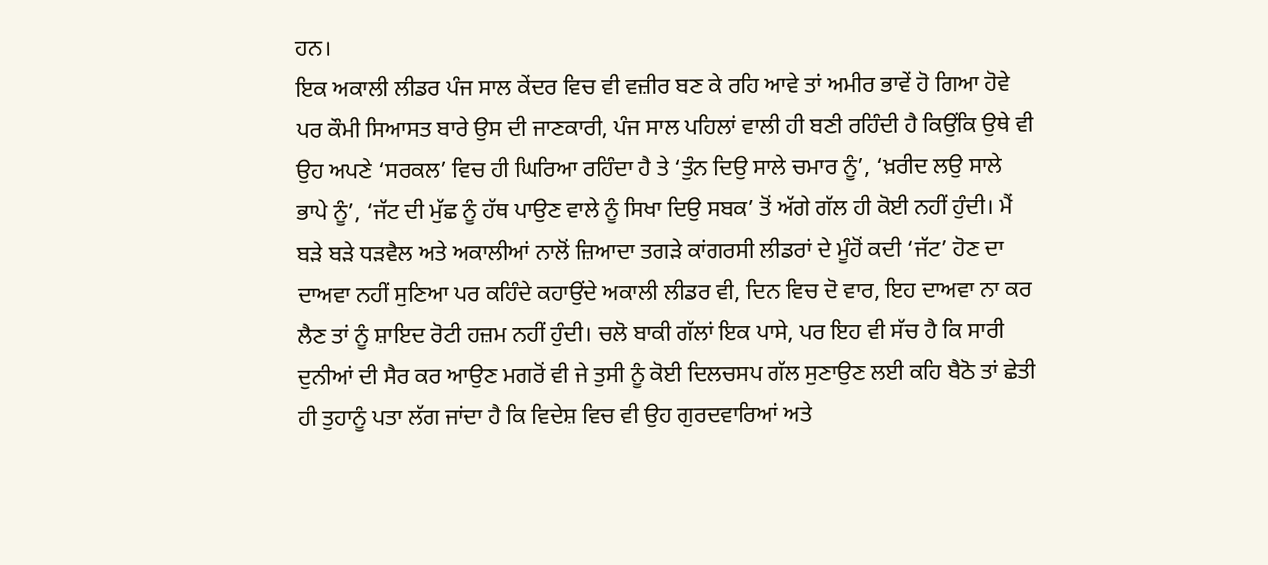ਹਨ।
ਇਕ ਅਕਾਲੀ ਲੀਡਰ ਪੰਜ ਸਾਲ ਕੇਂਦਰ ਵਿਚ ਵੀ ਵਜ਼ੀਰ ਬਣ ਕੇ ਰਹਿ ਆਵੇ ਤਾਂ ਅਮੀਰ ਭਾਵੇਂ ਹੋ ਗਿਆ ਹੋਵੇ ਪਰ ਕੌਮੀ ਸਿਆਸਤ ਬਾਰੇ ਉਸ ਦੀ ਜਾਣਕਾਰੀ, ਪੰਜ ਸਾਲ ਪਹਿਲਾਂ ਵਾਲੀ ਹੀ ਬਣੀ ਰਹਿੰਦੀ ਹੈ ਕਿਉਂਕਿ ਉਥੇ ਵੀ ਉਹ ਅਪਣੇ ‘ਸਰਕਲ’ ਵਿਚ ਹੀ ਘਿਰਿਆ ਰਹਿੰਦਾ ਹੈ ਤੇ ‘ਤੁੰਨ ਦਿਉ ਸਾਲੇ ਚਮਾਰ ਨੂੰ’, ‘ਖ਼ਰੀਦ ਲਉ ਸਾਲੇ ਭਾਪੇ ਨੂੰ’, ‘ਜੱਟ ਦੀ ਮੁੱਛ ਨੂੰ ਹੱਥ ਪਾਉਣ ਵਾਲੇ ਨੂੰ ਸਿਖਾ ਦਿਉ ਸਬਕ’ ਤੋਂ ਅੱਗੇ ਗੱਲ ਹੀ ਕੋਈ ਨਹੀਂ ਹੁੰਦੀ। ਮੈਂ ਬੜੇ ਬੜੇ ਧੜਵੈਲ ਅਤੇ ਅਕਾਲੀਆਂ ਨਾਲੋਂ ਜ਼ਿਆਦਾ ਤਗੜੇ ਕਾਂਗਰਸੀ ਲੀਡਰਾਂ ਦੇ ਮੂੰਹੋਂ ਕਦੀ ‘ਜੱਟ’ ਹੋਣ ਦਾ ਦਾਅਵਾ ਨਹੀਂ ਸੁਣਿਆ ਪਰ ਕਹਿੰਦੇ ਕਹਾਉਂਦੇ ਅਕਾਲੀ ਲੀਡਰ ਵੀ, ਦਿਨ ਵਿਚ ਦੋ ਵਾਰ, ਇਹ ਦਾਅਵਾ ਨਾ ਕਰ ਲੈਣ ਤਾਂ ਨੂੰ ਸ਼ਾਇਦ ਰੋਟੀ ਹਜ਼ਮ ਨਹੀਂ ਹੁੰਦੀ। ਚਲੋ ਬਾਕੀ ਗੱਲਾਂ ਇਕ ਪਾਸੇ, ਪਰ ਇਹ ਵੀ ਸੱਚ ਹੈ ਕਿ ਸਾਰੀ ਦੁਨੀਆਂ ਦੀ ਸੈਰ ਕਰ ਆਉਣ ਮਗਰੋਂ ਵੀ ਜੇ ਤੁਸੀ ਨੂੰ ਕੋਈ ਦਿਲਚਸਪ ਗੱਲ ਸੁਣਾਉਣ ਲਈ ਕਹਿ ਬੈਠੋ ਤਾਂ ਛੇਤੀ ਹੀ ਤੁਹਾਨੂੰ ਪਤਾ ਲੱਗ ਜਾਂਦਾ ਹੈ ਕਿ ਵਿਦੇਸ਼ ਵਿਚ ਵੀ ਉਹ ਗੁਰਦਵਾਰਿਆਂ ਅਤੇ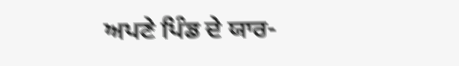ਅਪਣੇ ਪਿੰਡ ਦੇ ਯਾਰ-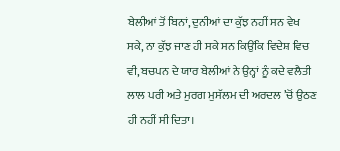ਬੇਲੀਆਂ ਤੋਂ ਬਿਨਾਂ, ਦੁਨੀਆਂ ਦਾ ਕੁੱਝ ਨਹੀਂ ਸਨ ਵੇਖ ਸਕੇ, ਨਾ ਕੁੱਝ ਜਾਣ ਹੀ ਸਕੇ ਸਨ ਕਿਉਂਕਿ ਵਿਦੇਸ਼ ਵਿਚ ਵੀ, ਬਚਪਨ ਦੇ ਯਾਰ ਬੇਲੀਆਂ ਨੇ ਉਨ੍ਹਾਂ ਨੂੰ ਕਦੇ ਵਲੈਤੀ ਲਾਲ ਪਰੀ ਅਤੇ ਮੁਰਗ ਮੁਸੱਲਮ ਦੀ ਅਰਦਲ ’ਚੋਂ ਉਠਣ ਹੀ ਨਹੀਂ ਸੀ ਦਿਤਾ।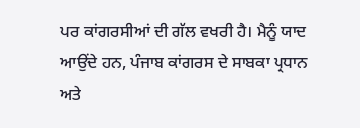ਪਰ ਕਾਂਗਰਸੀਆਂ ਦੀ ਗੱਲ ਵਖਰੀ ਹੈ। ਮੈਨੂੰ ਯਾਦ ਆਉਂਦੇ ਹਨ, ਪੰਜਾਬ ਕਾਂਗਰਸ ਦੇ ਸਾਬਕਾ ਪ੍ਰਧਾਨ ਅਤੇ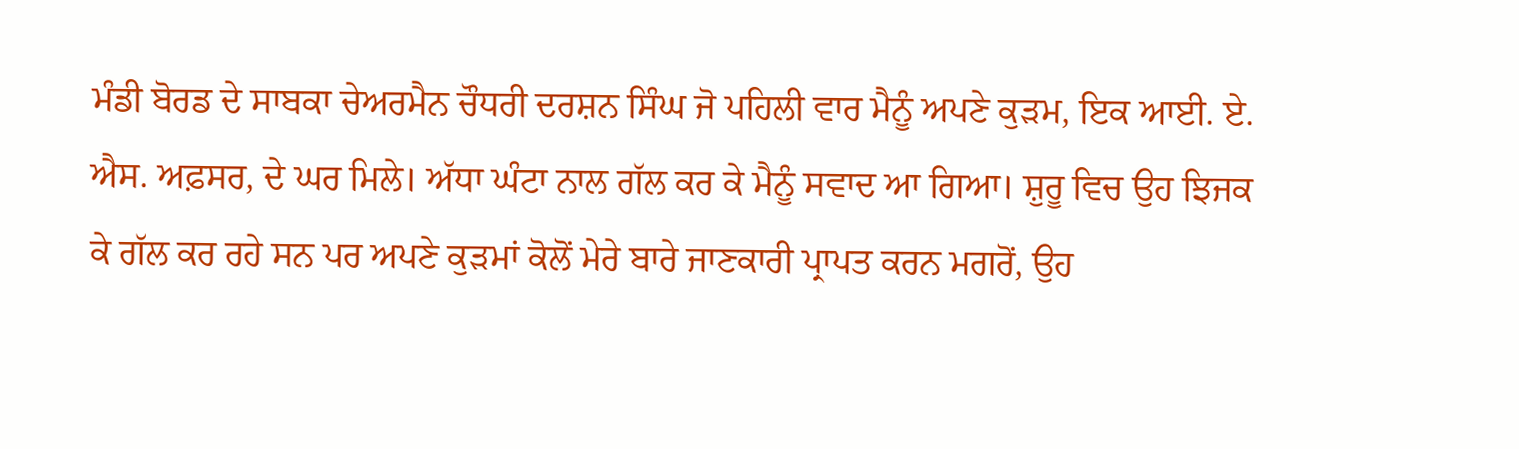ਮੰਡੀ ਬੋਰਡ ਦੇ ਸਾਬਕਾ ਚੇਅਰਮੈਨ ਚੌਧਰੀ ਦਰਸ਼ਨ ਸਿੰਘ ਜੋ ਪਹਿਲੀ ਵਾਰ ਮੈਨੂੰ ਅਪਣੇ ਕੁੜਮ, ਇਕ ਆਈ. ਏ. ਐਸ. ਅਫ਼ਸਰ, ਦੇ ਘਰ ਮਿਲੇ। ਅੱਧਾ ਘੰਟਾ ਨਾਲ ਗੱਲ ਕਰ ਕੇ ਮੈਨੂੰ ਸਵਾਦ ਆ ਗਿਆ। ਸ਼ੁਰੂ ਵਿਚ ਉਹ ਝਿਜਕ ਕੇ ਗੱਲ ਕਰ ਰਹੇ ਸਨ ਪਰ ਅਪਣੇ ਕੁੜਮਾਂ ਕੋਲੋਂ ਮੇਰੇ ਬਾਰੇ ਜਾਣਕਾਰੀ ਪ੍ਰਾਪਤ ਕਰਨ ਮਗਰੋਂ, ਉਹ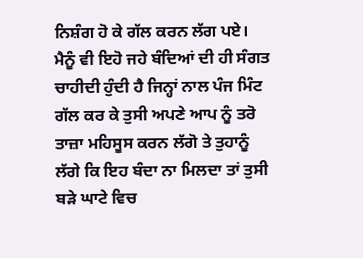ਨਿਸ਼ੰਗ ਹੋ ਕੇ ਗੱਲ ਕਰਨ ਲੱਗ ਪਏ। ਮੈਨੂੰ ਵੀ ਇਹੋ ਜਹੇ ਬੰਦਿਆਂ ਦੀ ਹੀ ਸੰਗਤ ਚਾਹੀਦੀ ਹੁੰਦੀ ਹੈ ਜਿਨ੍ਹਾਂ ਨਾਲ ਪੰਜ ਮਿੰਟ ਗੱਲ ਕਰ ਕੇ ਤੁਸੀ ਅਪਣੇ ਆਪ ਨੂੰ ਤਰੋ ਤਾਜ਼ਾ ਮਹਿਸੂਸ ਕਰਨ ਲੱਗੋ ਤੇ ਤੁਹਾਨੂੰ ਲੱਗੇ ਕਿ ਇਹ ਬੰਦਾ ਨਾ ਮਿਲਦਾ ਤਾਂ ਤੁਸੀ ਬੜੇ ਘਾਟੇ ਵਿਚ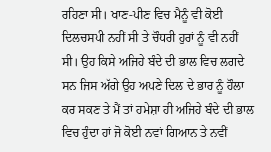ਰਹਿਣਾ ਸੀ। ਖਾਣ-ਪੀਣ ਵਿਚ ਮੈਨੂੰ ਵੀ ਕੋਈ ਦਿਲਚਸਪੀ ਨਹੀਂ ਸੀ ਤੇ ਚੌਧਰੀ ਹੁਰਾਂ ਨੂੰ ਵੀ ਨਹੀਂ ਸੀ। ਉਹ ਕਿਸੇ ਅਜਿਹੇ ਬੰਦੇ ਦੀ ਭਾਲ ਵਿਚ ਲਗਦੇ ਸਨ ਜਿਸ ਅੱਗੇ ਉਹ ਅਪਣੇ ਦਿਲ ਦੇ ਭਾਰ ਨੂੰ ਹੌਲਾ ਕਰ ਸਕਣ ਤੇ ਮੈਂ ਤਾਂ ਹਮੇਸ਼ਾ ਹੀ ਅਜਿਹੇ ਬੰਦੇ ਦੀ ਭਾਲ ਵਿਚ ਹੁੰਦਾ ਹਾਂ ਜੋ ਕੋਈ ਨਵਾਂ ਗਿਆਨ ਤੇ ਨਵੀਂ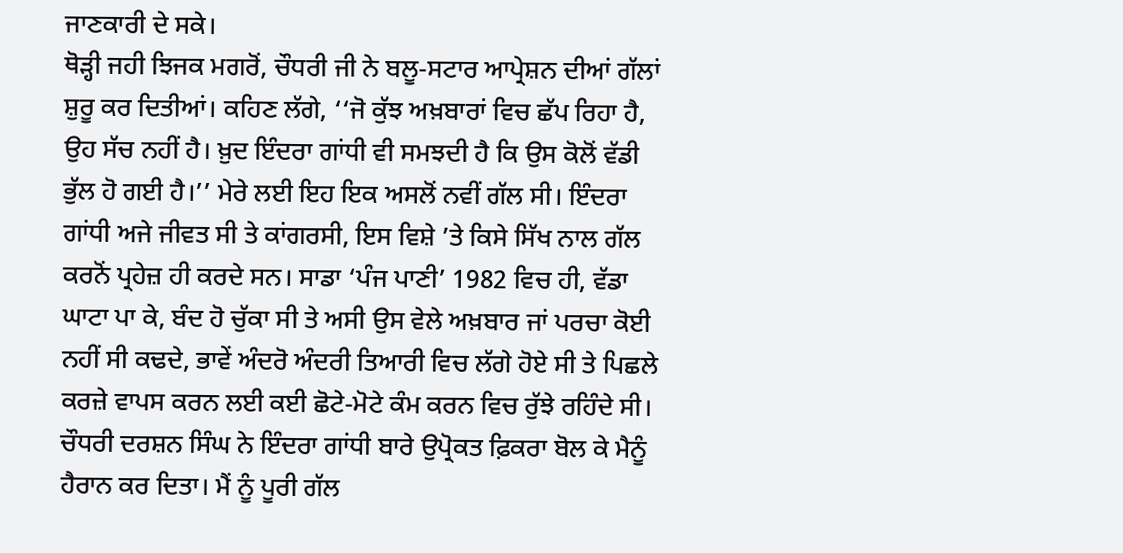ਜਾਣਕਾਰੀ ਦੇ ਸਕੇ।
ਥੋੜ੍ਹੀ ਜਹੀ ਝਿਜਕ ਮਗਰੋਂ, ਚੌਧਰੀ ਜੀ ਨੇ ਬਲੂ-ਸਟਾਰ ਆਪ੍ਰੇਸ਼ਨ ਦੀਆਂ ਗੱਲਾਂ ਸ਼ੁਰੂ ਕਰ ਦਿਤੀਆਂ। ਕਹਿਣ ਲੱਗੇ, ‘‘ਜੋ ਕੁੱਝ ਅਖ਼ਬਾਰਾਂ ਵਿਚ ਛੱਪ ਰਿਹਾ ਹੈ, ਉਹ ਸੱਚ ਨਹੀਂ ਹੈ। ਖ਼ੁਦ ਇੰਦਰਾ ਗਾਂਧੀ ਵੀ ਸਮਝਦੀ ਹੈ ਕਿ ਉਸ ਕੋਲੋਂ ਵੱਡੀ ਭੁੱਲ ਹੋ ਗਈ ਹੈ।’’ ਮੇਰੇ ਲਈ ਇਹ ਇਕ ਅਸਲੋਂ ਨਵੀਂ ਗੱਲ ਸੀ। ਇੰਦਰਾ ਗਾਂਧੀ ਅਜੇ ਜੀਵਤ ਸੀ ਤੇ ਕਾਂਗਰਸੀ, ਇਸ ਵਿਸ਼ੇ ’ਤੇ ਕਿਸੇ ਸਿੱਖ ਨਾਲ ਗੱਲ ਕਰਨੋਂ ਪ੍ਰਹੇਜ਼ ਹੀ ਕਰਦੇ ਸਨ। ਸਾਡਾ ‘ਪੰਜ ਪਾਣੀ’ 1982 ਵਿਚ ਹੀ, ਵੱਡਾ ਘਾਟਾ ਪਾ ਕੇ, ਬੰਦ ਹੋ ਚੁੱਕਾ ਸੀ ਤੇ ਅਸੀ ਉਸ ਵੇਲੇ ਅਖ਼ਬਾਰ ਜਾਂ ਪਰਚਾ ਕੋਈ ਨਹੀਂ ਸੀ ਕਢਦੇ, ਭਾਵੇਂ ਅੰਦਰੋ ਅੰਦਰੀ ਤਿਆਰੀ ਵਿਚ ਲੱਗੇ ਹੋਏ ਸੀ ਤੇ ਪਿਛਲੇ ਕਰਜ਼ੇ ਵਾਪਸ ਕਰਨ ਲਈ ਕਈ ਛੋਟੇ-ਮੋਟੇ ਕੰਮ ਕਰਨ ਵਿਚ ਰੁੱਝੇ ਰਹਿੰਦੇ ਸੀ।
ਚੌਧਰੀ ਦਰਸ਼ਨ ਸਿੰਘ ਨੇ ਇੰਦਰਾ ਗਾਂਧੀ ਬਾਰੇ ਉਪ੍ਰੋਕਤ ਫ਼ਿਕਰਾ ਬੋਲ ਕੇ ਮੈਨੂੰ ਹੈਰਾਨ ਕਰ ਦਿਤਾ। ਮੈਂ ਨੂੰ ਪੂਰੀ ਗੱਲ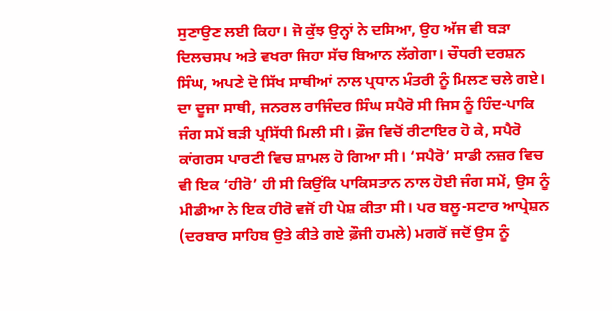ਸੁਣਾਉਣ ਲਈ ਕਿਹਾ। ਜੋ ਕੁੱਝ ਉਨ੍ਹਾਂ ਨੇ ਦਸਿਆ, ਉਹ ਅੱਜ ਵੀ ਬੜਾ ਦਿਲਚਸਪ ਅਤੇ ਵਖਰਾ ਜਿਹਾ ਸੱਚ ਬਿਆਨ ਲੱਗੇਗਾ। ਚੌਧਰੀ ਦਰਸ਼ਨ ਸਿੰਘ, ਅਪਣੇ ਦੋ ਸਿੱਖ ਸਾਥੀਆਂ ਨਾਲ ਪ੍ਰਧਾਨ ਮੰਤਰੀ ਨੂੰ ਮਿਲਣ ਚਲੇ ਗਏ। ਦਾ ਦੂਜਾ ਸਾਥੀ, ਜਨਰਲ ਰਾਜਿੰਦਰ ਸਿੰਘ ਸਪੈਰੋ ਸੀ ਜਿਸ ਨੂੰ ਹਿੰਦ-ਪਾਕਿ ਜੰਗ ਸਮੇਂ ਬੜੀ ਪ੍ਰਸਿੱਧੀ ਮਿਲੀ ਸੀ। ਫ਼ੌਜ ਵਿਚੋਂ ਰੀਟਾਇਰ ਹੋ ਕੇ, ਸਪੈਰੋ ਕਾਂਗਰਸ ਪਾਰਟੀ ਵਿਚ ਸ਼ਾਮਲ ਹੋ ਗਿਆ ਸੀ। ‘ਸਪੈਰੋ’ ਸਾਡੀ ਨਜ਼ਰ ਵਿਚ ਵੀ ਇਕ ‘ਹੀਰੋ’ ਹੀ ਸੀ ਕਿਉਂਕਿ ਪਾਕਿਸਤਾਨ ਨਾਲ ਹੋਈ ਜੰਗ ਸਮੇਂ, ਉਸ ਨੂੰ ਮੀਡੀਆ ਨੇ ਇਕ ਹੀਰੋ ਵਜੋਂ ਹੀ ਪੇਸ਼ ਕੀਤਾ ਸੀ। ਪਰ ਬਲੂ-ਸਟਾਰ ਆਪ੍ਰੇਸ਼ਨ (ਦਰਬਾਰ ਸਾਹਿਬ ਉਤੇ ਕੀਤੇ ਗਏ ਫ਼ੌਜੀ ਹਮਲੇ) ਮਗਰੋਂ ਜਦੋਂ ਉਸ ਨੂੰ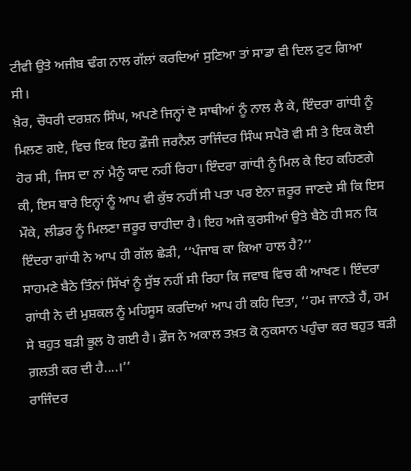ਟੀਵੀ ਉਤੇ ਅਜੀਬ ਢੰਗ ਨਾਲ ਗੱਲਾਂ ਕਰਦਿਆਂ ਸੁਣਿਆ ਤਾਂ ਸਾਡਾ ਵੀ ਦਿਲ ਟੁਟ ਗਿਆ ਸੀ।
ਖ਼ੈਰ, ਚੌਧਰੀ ਦਰਸ਼ਨ ਸਿੰਘ, ਅਪਣੇ ਜਿਨ੍ਹਾਂ ਦੋ ਸਾਥੀਆਂ ਨੂੰ ਨਾਲ ਲੈ ਕੇ, ਇੰਦਰਾ ਗਾਂਧੀ ਨੂੰ ਮਿਲਣ ਗਏ, ਵਿਚ ਇਕ ਇਹ ਫ਼ੌਜੀ ਜਰਨੈਲ ਰਾਜਿੰਦਰ ਸਿੰਘ ਸਪੈਰੋ ਵੀ ਸੀ ਤੇ ਇਕ ਕੋਈ ਹੋਰ ਸੀ, ਜਿਸ ਦਾ ਨਾਂ ਮੈਨੂੰ ਯਾਦ ਨਹੀਂ ਰਿਹਾ। ਇੰਦਰਾ ਗਾਂਧੀ ਨੂੰ ਮਿਲ ਕੇ ਇਹ ਕਹਿਣਗੇ ਕੀ, ਇਸ ਬਾਰੇ ਇਨ੍ਹਾਂ ਨੂੰ ਆਪ ਵੀ ਕੁੱਝ ਨਹੀਂ ਸੀ ਪਤਾ ਪਰ ਏਨਾ ਜ਼ਰੂਰ ਜਾਣਦੇ ਸੀ ਕਿ ਇਸ ਮੌਕੇ, ਲੀਡਰ ਨੂੰ ਮਿਲਣਾ ਜ਼ਰੂਰ ਚਾਹੀਦਾ ਹੈ। ਇਹ ਅਜੇ ਕੁਰਸੀਆਂ ਉਤੇ ਬੈਠੇ ਹੀ ਸਨ ਕਿ ਇੰਦਰਾ ਗਾਂਧੀ ਨੇ ਆਪ ਹੀ ਗੱਲ ਛੇੜੀ, ‘‘ਪੰਜਾਬ ਕਾ ਕਿਆ ਹਾਲ ਹੈ?’’
ਸਾਹਮਣੇ ਬੈਠੇ ਤਿੰਨਾਂ ਸਿੱਖਾਂ ਨੂੰ ਸੁੱਝ ਨਹੀਂ ਸੀ ਰਿਹਾ ਕਿ ਜਵਾਬ ਵਿਚ ਕੀ ਆਖਣ। ਇੰਦਰਾ ਗਾਂਧੀ ਨੇ ਦੀ ਮੁਸ਼ਕਲ ਨੂੰ ਮਹਿਸੂਸ ਕਰਦਿਆਂ ਆਪ ਹੀ ਕਹਿ ਦਿਤਾ, ‘‘ਹਮ ਜਾਨਤੇ ਹੈਂ, ਹਮ ਸੇ ਬਹੁਤ ਬੜੀ ਭੂਲ ਹੋ ਗਈ ਹੈ। ਫ਼ੌਜ ਨੇ ਅਕਾਲ ਤਖ਼ਤ ਕੋ ਨੁਕਸਾਨ ਪਹੁੰਚਾ ਕਰ ਬਹੁਤ ਬੜੀ ਗ਼ਲਤੀ ਕਰ ਦੀ ਹੈ....।’’
ਰਾਜਿੰਦਰ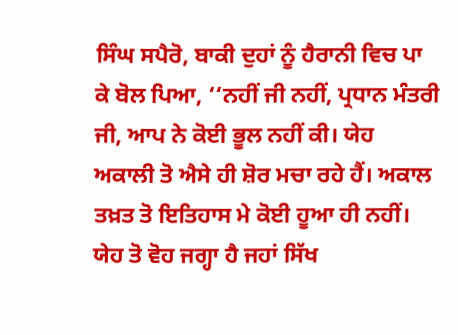ਸਿੰਘ ਸਪੈਰੋ, ਬਾਕੀ ਦੁਹਾਂ ਨੂੰ ਹੈਰਾਨੀ ਵਿਚ ਪਾ ਕੇ ਬੋਲ ਪਿਆ, ‘‘ਨਹੀਂ ਜੀ ਨਹੀਂ, ਪ੍ਰਧਾਨ ਮੰਤਰੀ ਜੀ, ਆਪ ਨੇ ਕੋਈ ਭੂਲ ਨਹੀਂ ਕੀ। ਯੇਹ ਅਕਾਲੀ ਤੋ ਐਸੇ ਹੀ ਸ਼ੋਰ ਮਚਾ ਰਹੇ ਹੈਂ। ਅਕਾਲ ਤਖ਼ਤ ਤੋ ਇਤਿਹਾਸ ਮੇ ਕੋਈ ਹੂਆ ਹੀ ਨਹੀਂ। ਯੇਹ ਤੋ ਵੋਹ ਜਗ੍ਹਾ ਹੈ ਜਹਾਂ ਸਿੱਖ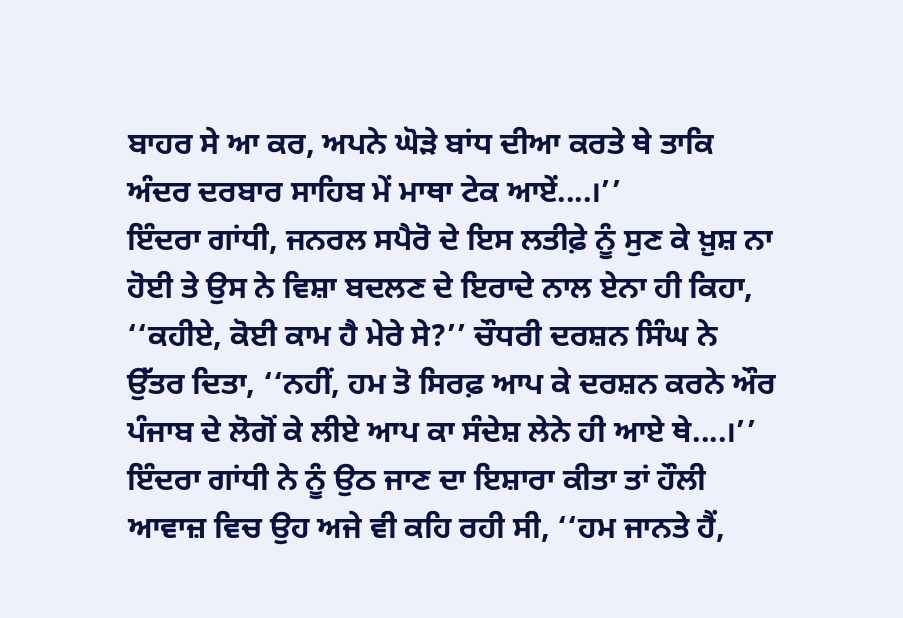ਬਾਹਰ ਸੇ ਆ ਕਰ, ਅਪਨੇ ਘੋੜੇ ਬਾਂਧ ਦੀਆ ਕਰਤੇ ਥੇ ਤਾਕਿ ਅੰਦਰ ਦਰਬਾਰ ਸਾਹਿਬ ਮੇਂ ਮਾਥਾ ਟੇਕ ਆਏਂ....।’’
ਇੰਦਰਾ ਗਾਂਧੀ, ਜਨਰਲ ਸਪੈਰੋ ਦੇ ਇਸ ਲਤੀਫ਼ੇ ਨੂੰ ਸੁਣ ਕੇ ਖ਼ੁਸ਼ ਨਾ ਹੋਈ ਤੇ ਉਸ ਨੇ ਵਿਸ਼ਾ ਬਦਲਣ ਦੇ ਇਰਾਦੇ ਨਾਲ ਏਨਾ ਹੀ ਕਿਹਾ, ‘‘ਕਹੀਏ, ਕੋਈ ਕਾਮ ਹੈ ਮੇਰੇ ਸੇ?’’ ਚੌਧਰੀ ਦਰਸ਼ਨ ਸਿੰਘ ਨੇ ਉੱਤਰ ਦਿਤਾ, ‘‘ਨਹੀਂ, ਹਮ ਤੋ ਸਿਰਫ਼ ਆਪ ਕੇ ਦਰਸ਼ਨ ਕਰਨੇ ਔਰ ਪੰਜਾਬ ਦੇ ਲੋਗੋਂ ਕੇ ਲੀਏ ਆਪ ਕਾ ਸੰਦੇਸ਼ ਲੇਨੇ ਹੀ ਆਏ ਥੇ....।’’ ਇੰਦਰਾ ਗਾਂਧੀ ਨੇ ਨੂੰ ਉਠ ਜਾਣ ਦਾ ਇਸ਼ਾਰਾ ਕੀਤਾ ਤਾਂ ਹੌਲੀ ਆਵਾਜ਼ ਵਿਚ ਉਹ ਅਜੇ ਵੀ ਕਹਿ ਰਹੀ ਸੀ, ‘‘ਹਮ ਜਾਨਤੇ ਹੈਂ,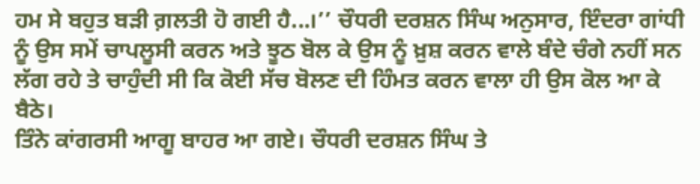ਹਮ ਸੇ ਬਹੁਤ ਬੜੀ ਗ਼ਲਤੀ ਹੋ ਗਈ ਹੈ...।’’ ਚੌਧਰੀ ਦਰਸ਼ਨ ਸਿੰਘ ਅਨੁਸਾਰ, ਇੰਦਰਾ ਗਾਂਧੀ ਨੂੰ ਉਸ ਸਮੇਂ ਚਾਪਲੂਸੀ ਕਰਨ ਅਤੇ ਝੂਠ ਬੋਲ ਕੇ ਉਸ ਨੂੰ ਖ਼ੁਸ਼ ਕਰਨ ਵਾਲੇ ਬੰਦੇ ਚੰਗੇ ਨਹੀਂ ਸਨ ਲੱਗ ਰਹੇ ਤੇ ਚਾਹੁੰਦੀ ਸੀ ਕਿ ਕੋਈ ਸੱਚ ਬੋਲਣ ਦੀ ਹਿੰਮਤ ਕਰਨ ਵਾਲਾ ਹੀ ਉਸ ਕੋਲ ਆ ਕੇ ਬੈਠੇ।
ਤਿੰਨੇ ਕਾਂਗਰਸੀ ਆਗੂ ਬਾਹਰ ਆ ਗਏ। ਚੌਧਰੀ ਦਰਸ਼ਨ ਸਿੰਘ ਤੇ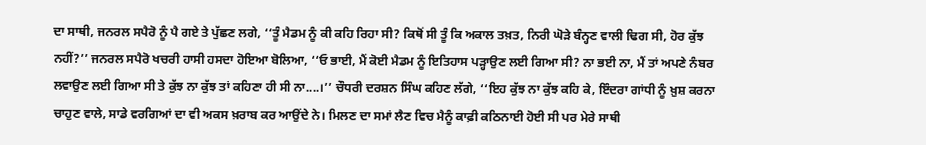ਦਾ ਸਾਥੀ, ਜਨਰਲ ਸਪੈਰੋ ਨੂੰ ਪੈ ਗਏ ਤੇ ਪੁੱਛਣ ਲਗੇ, ‘‘ਤੂੰ ਮੈਡਮ ਨੂੰ ਕੀ ਕਹਿ ਰਿਹਾ ਸੀ? ਕਿਥੋਂ ਸੀ ਤੂੰ ਕਿ ਅਕਾਲ ਤਖ਼ਤ, ਨਿਰੀ ਘੋੜੇ ਬੰਨ੍ਹਣ ਵਾਲੀ ਢਿਗ ਸੀ, ਹੋਰ ਕੁੱਝ ਨਹੀਂ?’’ ਜਨਰਲ ਸਪੈਰੋ ਖਚਰੀ ਹਾਸੀ ਹਸਦਾ ਹੋਇਆ ਬੋਲਿਆ, ‘‘ਓ ਭਾਈ, ਮੈਂ ਕੋਈ ਮੈਡਮ ਨੂੰ ਇਤਿਹਾਸ ਪੜ੍ਹਾਉਣ ਲਈ ਗਿਆ ਸੀ? ਨਾ ਭਈ ਨਾ, ਮੈਂ ਤਾਂ ਅਪਣੇ ਨੰਬਰ ਲਵਾਉਣ ਲਈ ਗਿਆ ਸੀ ਤੇ ਕੁੱਝ ਨਾ ਕੁੱਝ ਤਾਂ ਕਹਿਣਾ ਹੀ ਸੀ ਨਾ....।’’ ਚੌਧਰੀ ਦਰਸ਼ਨ ਸਿੰਘ ਕਹਿਣ ਲੱਗੇ, ‘‘ਇਹ ਕੁੱਝ ਨਾ ਕੁੱਝ ਕਹਿ ਕੇ, ਇੰਦਰਾ ਗਾਂਧੀ ਨੂੰ ਖ਼ੁਸ਼ ਕਰਨਾ ਚਾਹੁਣ ਵਾਲੇ, ਸਾਡੇ ਵਰਗਿਆਂ ਦਾ ਵੀ ਅਕਸ ਖ਼ਰਾਬ ਕਰ ਆਉਂਦੇ ਨੇ। ਮਿਲਣ ਦਾ ਸਮਾਂ ਲੈਣ ਵਿਚ ਮੈਨੂੰ ਕਾਫ਼ੀ ਕਠਿਨਾਈ ਹੋਈ ਸੀ ਪਰ ਮੇਰੇ ਸਾਥੀ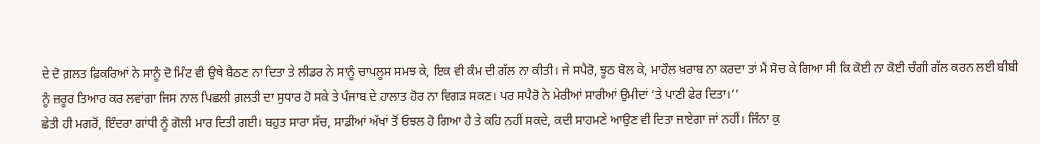ਦੇ ਦੋ ਗ਼ਲਤ ਫ਼ਿਕਰਿਆਂ ਨੇ ਸਾਨੂੰ ਦੋ ਮਿੰਟ ਵੀ ਉਥੇ ਬੈਠਣ ਨਾ ਦਿਤਾ ਤੇ ਲੀਡਰ ਨੇ ਸਾਨੂੰ ਚਾਪਲੂਸ ਸਮਝ ਕੇ, ਇਕ ਵੀ ਕੰਮ ਦੀ ਗੱਲ ਨਾ ਕੀਤੀ। ਜੇ ਸਪੈਰੋ, ਝੂਠ ਬੋਲ ਕੇ, ਮਾਹੌਲ ਖ਼ਰਾਬ ਨਾ ਕਰਦਾ ਤਾਂ ਮੈਂ ਸੋਚ ਕੇ ਗਿਆ ਸੀ ਕਿ ਕੋਈ ਨਾ ਕੋਈ ਚੰਗੀ ਗੱਲ ਕਰਨ ਲਈ ਬੀਬੀ ਨੂੰ ਜ਼ਰੂਰ ਤਿਆਰ ਕਰ ਲਵਾਂਗਾ ਜਿਸ ਨਾਲ ਪਿਛਲੀ ਗ਼ਲਤੀ ਦਾ ਸੁਧਾਰ ਹੋ ਸਕੇ ਤੇ ਪੰਜਾਬ ਦੇ ਹਾਲਾਤ ਹੋਰ ਨਾ ਵਿਗੜ ਸਕਣ। ਪਰ ਸਪੈਰੋ ਨੇ ਮੇਰੀਆਂ ਸਾਰੀਆਂ ਉਮੀਦਾਂ ’ਤੇ ਪਾਣੀ ਫੇਰ ਦਿਤਾ।’’
ਛੇਤੀ ਹੀ ਮਗਰੋਂ, ਇੰਦਰਾ ਗਾਂਧੀ ਨੂੰ ਗੋਲੀ ਮਾਰ ਦਿਤੀ ਗਈ। ਬਹੁਤ ਸਾਰਾ ਸੱਚ, ਸਾਡੀਆਂ ਅੱਖਾਂ ਤੋਂ ਓਝਲ ਹੋ ਗਿਆ ਹੈ ਤੇ ਕਹਿ ਨਹੀਂ ਸਕਦੇ, ਕਦੀ ਸਾਹਮਣੇ ਆਉਣ ਵੀ ਦਿਤਾ ਜਾਏਗਾ ਜਾਂ ਨਹੀਂ। ਜਿੰਨਾ ਕੁ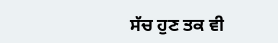ਸੱਚ ਹੁਣ ਤਕ ਵੀ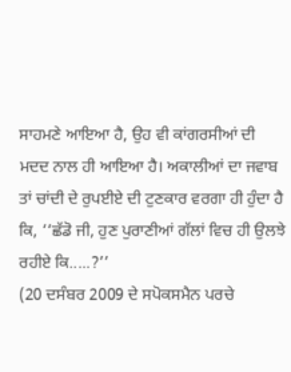ਸਾਹਮਣੇ ਆਇਆ ਹੈ, ਉਹ ਵੀ ਕਾਂਗਰਸੀਆਂ ਦੀ ਮਦਦ ਨਾਲ ਹੀ ਆਇਆ ਹੈ। ਅਕਾਲੀਆਂ ਦਾ ਜਵਾਬ ਤਾਂ ਚਾਂਦੀ ਦੇ ਰੁਪਈਏ ਦੀ ਟੁਣਕਾਰ ਵਰਗਾ ਹੀ ਹੁੰਦਾ ਹੈ ਕਿ, ‘‘ਛੱਡੋ ਜੀ, ਹੁਣ ਪੁਰਾਣੀਆਂ ਗੱਲਾਂ ਵਿਚ ਹੀ ਉਲਝੇ ਰਹੀਏ ਕਿ.....?’’
(20 ਦਸੰਬਰ 2009 ਦੇ ਸਪੋਕਸਮੈਨ ਪਰਚੇ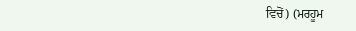ਵਿਚੋਂ) (ਮਰਹੂਮ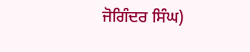ਜੋਗਿੰਦਰ ਸਿੰਘ)